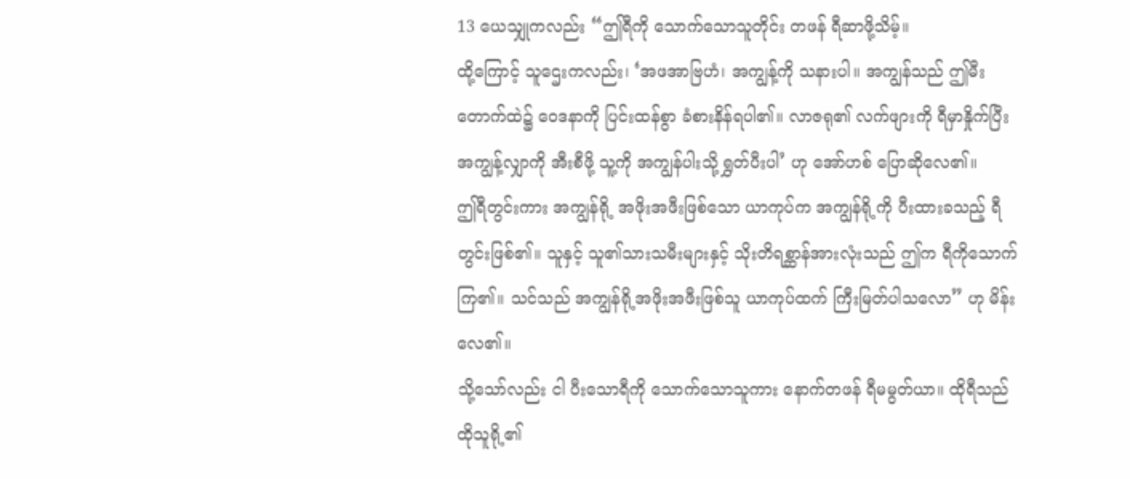13 ယေသျှုကလည်း “ဤရီကို သောက်သောသူတိုင်း တဖန် ရီဆာဖို့သိမ့်။
ထို့ကြောင့် သူဌေးကလည်း၊ ‘အဖအာဗြဟံ၊ အကျွန့်ကို သနားပါ။ အကျွန်သည် ဤမီးတောက်ထဲ၌ ဝေဒနာကို ပြင်းထန်စွာ ခံစားနိန်ရပါ၏။ လာဇရု၏ လက်ဖျားကို ရီမှာနှိုက်ပြီး အကျွန့်လျှာကို အီးစီဖို့ သူ့ကို အကျွန်ပါးသို့ ရွှတ်ပီးပါ’ ဟု အော်ဟစ် ပြောဆိုလေ၏။
ဤရီတွင်းကား အကျွန်ရို့ အဖိုးအဖီးဖြစ်သော ယာကုပ်က အကျွန်ရို့ကို ပီးထားခသည့် ရီတွင်းဖြစ်၏။ သူနှင့် သူ၏သားသမီးများနှင့် သိုးတိရစ္ဆာန်အားလုံးသည် ဤက ရီကိုသောက်ကြ၏။ သင်သည် အကျွန်ရို့အဖိုးအဖီးဖြစ်သူ ယာကုပ်ထက် ကြီးမြတ်ပါသလော” ဟု မိန်းလေ၏။
သို့သော်လည်း ငါ ပီးသောရီကို သောက်သောသူကား နောက်တဖန် ရီမမွတ်ယာ။ ထိုရီသည် ထိုသူရို့၏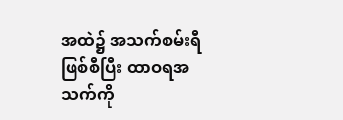အထဲ၌ အသက်စမ်းရီဖြစ်စီပြီး ထာဝရအသက်ကို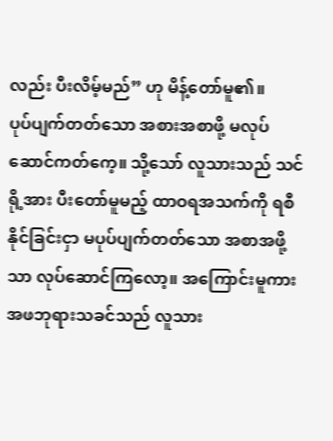လည်း ပီးလိမ့်မည်” ဟု မိန့်တော်မူ၏။
ပုပ်ပျက်တတ်သော အစားအစာဖို့ မလုပ်ဆောင်ကတ်ကေ့။ သို့သော် လူသားသည် သင်ရို့အား ပီးတော်မူမည့် ထာဝရအသက်ကို ရစီနိုင်ခြင်းငှာ မပုပ်ပျက်တတ်သော အစာအဖို့သာ လုပ်ဆောင်ကြလော့။ အကြောင်းမူကား အဖဘုရားသခင်သည် လူသား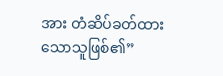အား တံဆိပ်ခတ်ထားသောသူဖြစ်၏”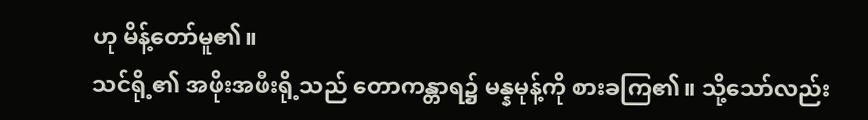ဟု မိန့်တော်မူ၏။
သင်ရို့၏ အဖိုးအဖီးရို့သည် တောကန္တာရ၌ မန္နမုန့်ကို စားခကြ၏။ သို့သော်လည်း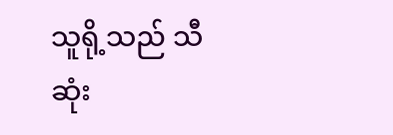သူရို့သည် သီဆုံး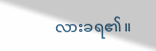လားခရ၏။